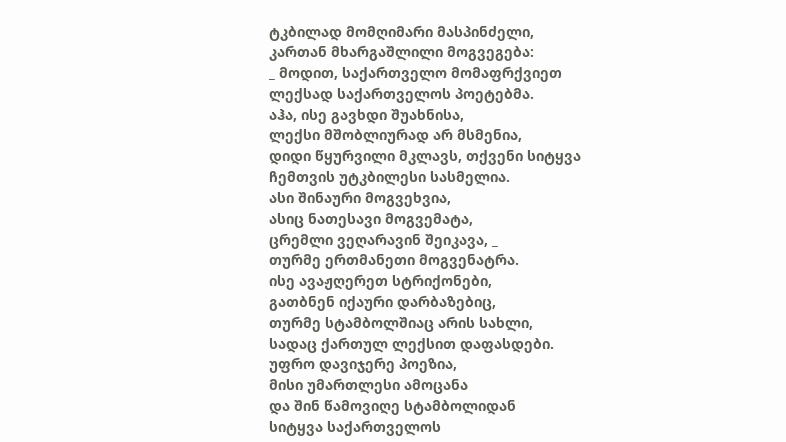ტკბილად მომღიმარი მასპინძელი,
კართან მხარგაშლილი მოგვეგება:
_ მოდით, საქართველო მომაფრქვიეთ
ლექსად საქართველოს პოეტებმა.
აჰა, ისე გავხდი შუახნისა,
ლექსი მშობლიურად არ მსმენია,
დიდი წყურვილი მკლავს, თქვენი სიტყვა
ჩემთვის უტკბილესი სასმელია.
ასი შინაური მოგვეხვია,
ასიც ნათესავი მოგვემატა,
ცრემლი ვეღარავინ შეიკავა, _
თურმე ერთმანეთი მოგვენატრა.
ისე ავაჟღერეთ სტრიქონები,
გათბნენ იქაური დარბაზებიც,
თურმე სტამბოლშიაც არის სახლი,
სადაც ქართულ ლექსით დაფასდები.
უფრო დავიჯერე პოეზია,
მისი უმართლესი ამოცანა
და შინ წამოვიღე სტამბოლიდან
სიტყვა საქართველოს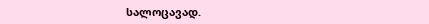სალოცავად.